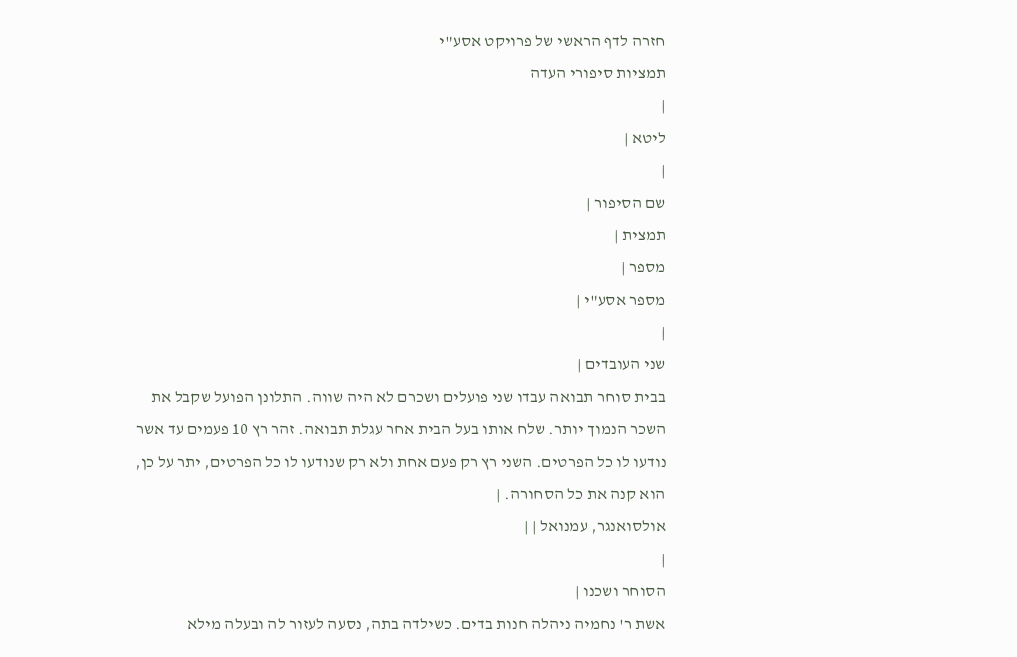חזרה לדף הראשי של פרויקט אסע"י
תמציות סיפורי העדה
|
ליטא |
|
שם הסיפור |
תמצית |
מספר |
מספר אסע"י |
|
שני העובדים |
בבית סוחר תבואה עבדו שני פועלים ושכרם לא היה שווה. התלונן הפועל שקבל את השכר הנמוך יותר. שלח אותו בעל הבית אחר עגלת תבואה. זהר רץ 10 פעמים עד אשר נודעו לו כל הפרטים. השני רץ רק פעם אחת ולא רק שנודעו לו כל הפרטים, יתר על כן, הוא קנה את כל הסחורה. |
אולסואנגר, עמנואל | |
|
הסוחר ושכנו |
אשת ר' נחמיה ניהלה חנות בדים. כשילדה בתה, נסעה לעזור לה ובעלה מילא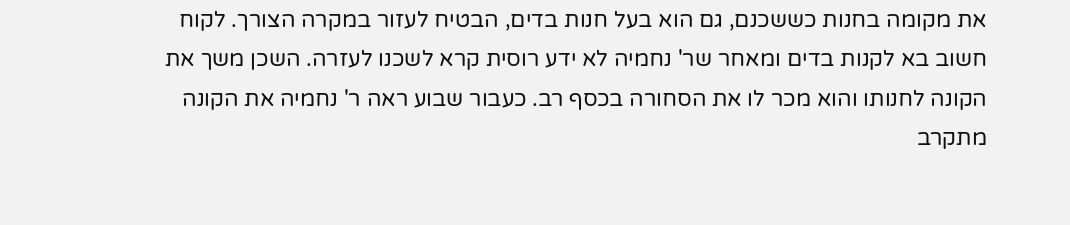את מקומה בחנות כששכנם, גם הוא בעל חנות בדים, הבטיח לעזור במקרה הצורך. לקוח חשוב בא לקנות בדים ומאחר שר' נחמיה לא ידע רוסית קרא לשכנו לעזרה. השכן משך את הקונה לחנותו והוא מכר לו את הסחורה בכסף רב. כעבור שבוע ראה ר' נחמיה את הקונה מתקרב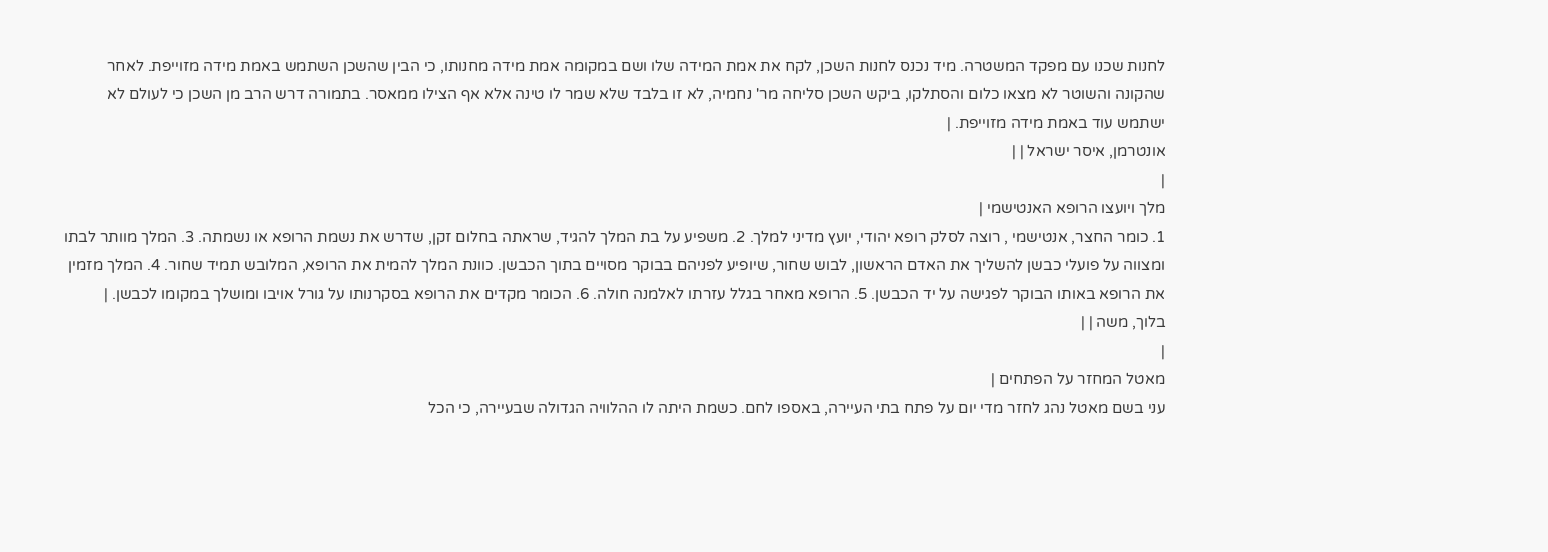לחנות שכנו עם מפקד המשטרה. מיד נכנס לחנות השכן, לקח את אמת המידה שלו ושם במקומה אמת מידה מחנותו, כי הבין שהשכן השתמש באמת מידה מזוייפת. לאחר שהקונה והשוטר לא מצאו כלום והסתלקו, ביקש השכן סליחה מר' נחמיה, לא זו בלבד שלא שמר לו טינה אלא אף הצילו ממאסר. בתמורה דרש הרב מן השכן כי לעולם לא ישתמש עוד באמת מידה מזוייפת. |
אונטרמן, איסר ישראל | |
|
מלך ויועצו הרופא האנטישמי |
1. כומר החצר, אנטישמי , רוצה לסלק רופא יהודי, יועץ מדיני למלך. 2. משפיע על בת המלך להגיד, שראתה בחלום זקן, שדרש את נשמת הרופא או נשמתה. 3. המלך מוותר לבתו ומצווה על פועלי כבשן להשליך את האדם הראשון, לבוש שחור, שיופיע לפניהם בבוקר מסויים בתוך הכבשן. כוונת המלך להמית את הרופא, המלובש תמיד שחור. 4. המלך מזמין את הרופא באותו הבוקר לפגישה על יד הכבשן. 5. הרופא מאחר בגלל עזרתו לאלמנה חולה. 6. הכומר מקדים את הרופא בסקרנותו על גורל אויבו ומושלך במקומו לכבשן. |
בלוך, משה | |
|
מאטל המחזר על הפתחים |
עני בשם מאטל נהג לחזר מדי יום על פתח בתי העיירה, באספו לחם. כשמת היתה לו ההלוויה הגדולה שבעיירה, כי הכל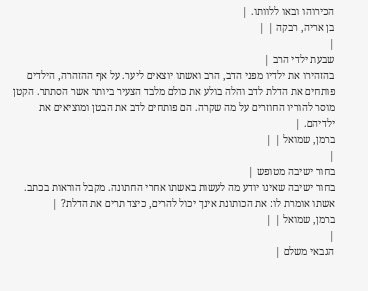הכירוהו ובאו ללוותו. |
בן אריה, רבקה | |
|
שבעת ילדי הרב |
בהזהירו את ילדיו מפני הדב, הרב ואשתו יוצאים ליער. על אף ההזהרה, הילדים פותחים את הדלת לדב והלה בולע את כולם מלבד הצעיר ביותר אשר הסתתר. הקטן מוסר להוריו החוזרים על מה שקרה. הם פותחים לדב את הבטן ומוציאים את ילדיהם. |
ברמן, שמואל | |
|
בחור ישיבה מטופש |
בחור ישיבה שאינו יודע מה לעשות באשתו אחרי החתונה. מקבל הוראות בכתב. אשתו אומרת לו: את הכותונת אינך יכול להרים, כיצד תרים את הדלת? |
ברמן, שמואל | |
|
הגבאי משלם |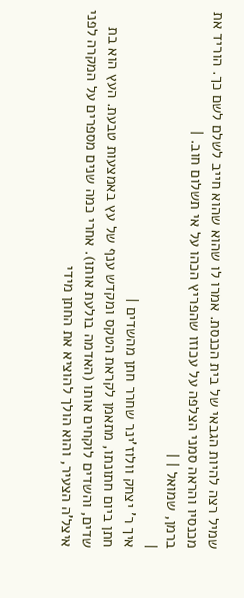שמיל רצה להיות הגבאי של בית הכנסת. אמרו לו שהוא שהוא חייב לשלם לשם כך. הוריד את מכנסיו והראה סמני הצלפה על עכוזו שהפריץ הכהו על אי תשלום חוב. |
ברמן, שמואל | |
|
איך ר' יצחק וולוז'ינר שחרר חתן מהשדים |
חתן ביום חתונתו, מתאמן לקראת הטקס ומקדש ענף של עץ באמצעות טבעת. העץ הוא בת שדים, והשדים לוקחים אותו (האדמה בולעת אותו). אחרי כמה שנים מספרים על המקרה לפני איצל'ה הצעיר, והוא הולך להוציא את החתן מידי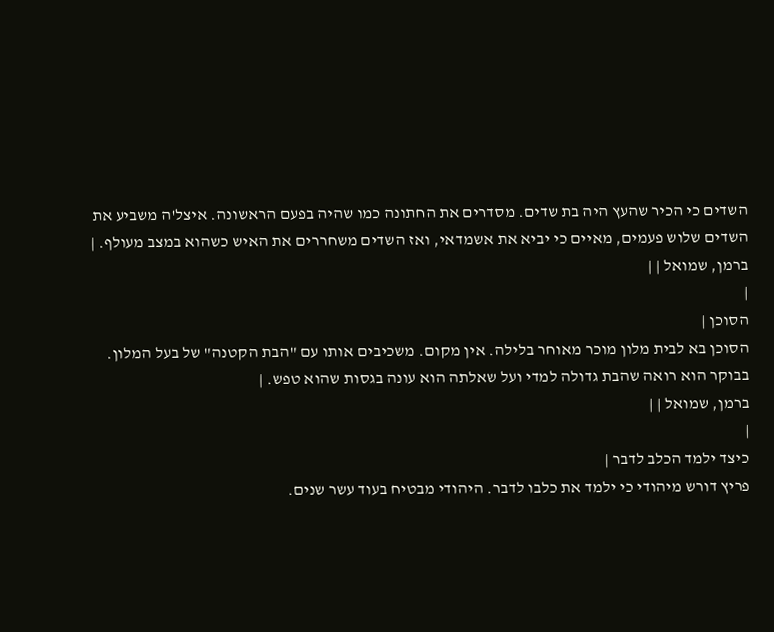השדים כי הכיר שהעץ היה בת שדים. מסדרים את החתונה כמו שהיה בפעם הראשונה. איצל'ה משביע את השדים שלוש פעמים, מאיים כי יביא את אשמדאי, ואז השדים משחררים את האיש כשהוא במצב מעולף. |
ברמן, שמואל | |
|
הסוכן |
הסוכן בא לבית מלון מוכר מאוחר בלילה. אין מקום. משכיבים אותו עם "הבת הקטנה" של בעל המלון. בבוקר הוא רואה שהבת גדולה למדי ועל שאלתה הוא עונה בגסות שהוא טפש. |
ברמן, שמואל | |
|
כיצד ילמד הכלב לדבר |
פריץ דורש מיהודי כי ילמד את כלבו לדבר. היהודי מבטיח בעוד עשר שנים.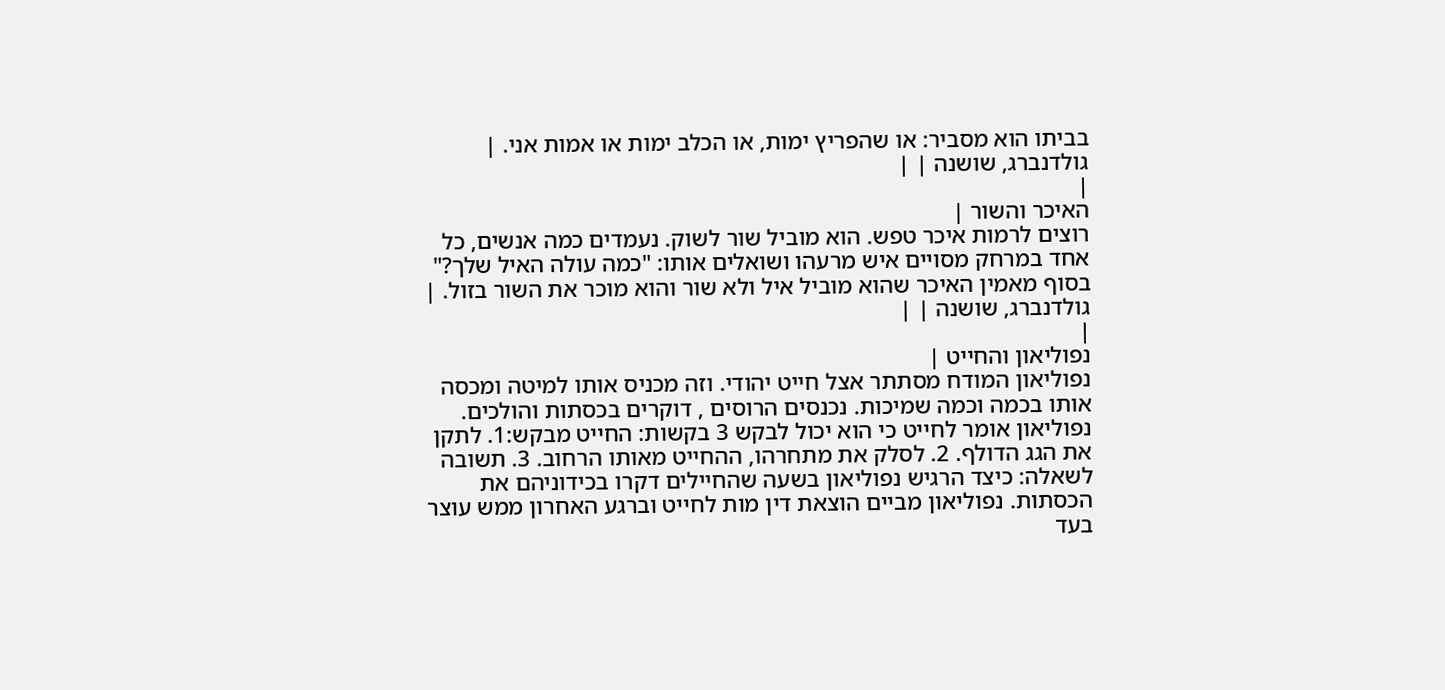בביתו הוא מסביר: או שהפריץ ימות, או הכלב ימות או אמות אני. |
גולדנברג, שושנה | |
|
האיכר והשור |
רוצים לרמות איכר טפש. הוא מוביל שור לשוק. נעמדים כמה אנשים, כל אחד במרחק מסויים איש מרעהו ושואלים אותו: "כמה עולה האיל שלך?" בסוף מאמין האיכר שהוא מוביל איל ולא שור והוא מוכר את השור בזול. |
גולדנברג, שושנה | |
|
נפוליאון והחייט |
נפוליאון המודח מסתתר אצל חייט יהודי. וזה מכניס אותו למיטה ומכסה אותו בכמה וכמה שמיכות. נכנסים הרוסים , דוקרים בכסתות והולכים. נפוליאון אומר לחייט כי הוא יכול לבקש 3 בקשות: החייט מבקש:1. לתקן את הגג הדולף. 2. לסלק את מתחרהו, ההחייט מאותו הרחוב. 3. תשובה לשאלה: כיצד הרגיש נפוליאון בשעה שהחיילים דקרו בכידוניהם את הכסתות. נפוליאון מביים הוצאת דין מות לחייט וברגע האחרון ממש עוצר בעד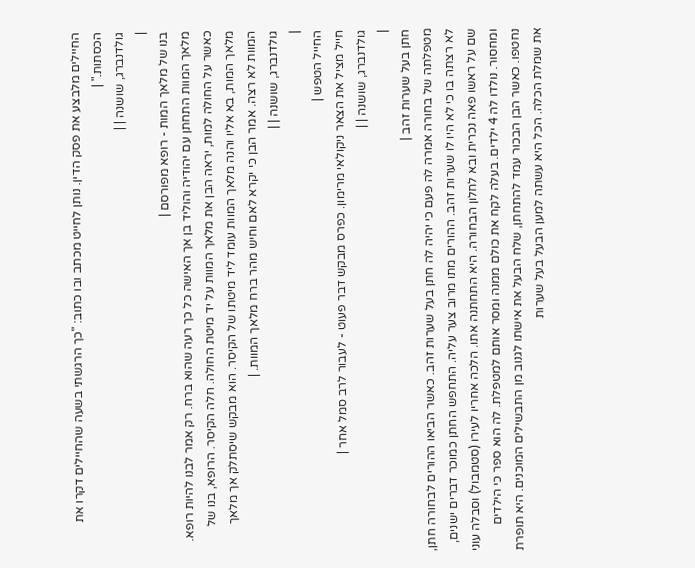החיילים מלבצע את פסק הדין. נותן לחייט מכתב ובו כתוב: "כך הרגשתי בשעה שהחיילים דקרו את הכסתות." |
גולדנברג, שושנה | |
|
בנו של מלאך המות - רופא מפורסם |
מלאך המוות התחתן עם יהודיה והוליד בן אך האישה כל כך רעה שהוא ברח. רק אמר לבנו להיות רופא. כאשר על החולה למות, יראה הבן את מלאך המוות על יד מיטת החולה. חלה הקיסר. הרופא, בנו של מלאך המות, בא אליו והנה מלאך המוות עומד ליד מיטתו של הקיסר. הוא מבקש שיסתלק אך מלאך המוות לא רצה. אמר הבן כי יקרא לאם וחיש מהר ברח מלאך המוות. |
גולדנברג, שושנה | |
|
החייל הטפש |
חייל מציל את הצאר ניקולאי מרימון. כפרס מבקש דבר פעוט - לעבור לרב סמל אחר |
גולדנברג, שושנה | |
|
חתן בעל שערות זהב |
מטפלתה של בחורה אמרה לה פעם כי יהיה לה חתן בעל שערות זהב. כאשר הביאו ההורים לבחורה חתן, לא רצתה בו כי לא היו לו שערות זהב. ההורים מתו מרוב צער עליה. התחפש החתן כמוכר דברים ישנים, שם על ראשו פאה נכרית ובא לחלון הבחורה. היא התחתנה אתו. הלכה אחריו לעירו (סטמבול) וסבלה עוני ומחסור. נולדו לה 4 ילדים. בעלה לקח את כולם ממנה ומסר אותם למטפלת. לה הוא ספר כי הילדים נחטפו. כאשר הבן הבכור עמד להתחתן, שלח הבעל את אישתו לגנוב מן התבשילים המוכנים. היא תופרת את שמלת הכלה. הכל היא עשתה למען הבעל בעל שערות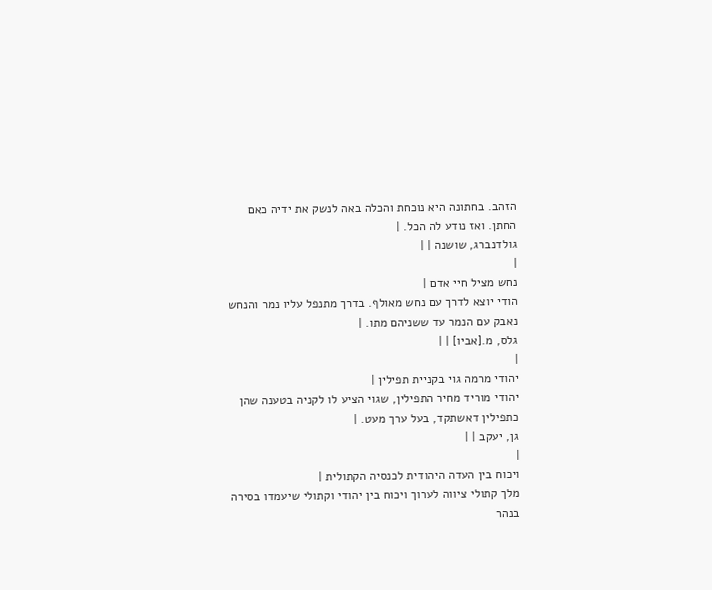הזהב. בחתונה היא נוכחת והכלה באה לנשק את ידיה כאם החתן. ואז נודע לה הכל. |
גולדנברג, שושנה | |
|
נחש מציל חיי אדם |
הודי יוצא לדרך עם נחש מאולף. בדרך מתנפל עליו נמר והנחש נאבק עם הנמר עד ששניהם מתו. |
גלס, מ.[אביו] | |
|
יהודי מרמה גוי בקניית תפילין |
יהודי מוריד מחיר התפילין, שגוי הציע לו לקניה בטענה שהן כתפילין דאשתקד, בעל ערך מעט. |
גן, יעקב | |
|
ויכוח בין העדה היהודית לכנסיה הקתולית |
מלך קתולי ציווה לערוך ויכוח בין יהודי וקתולי שיעמדו בסירה בנהר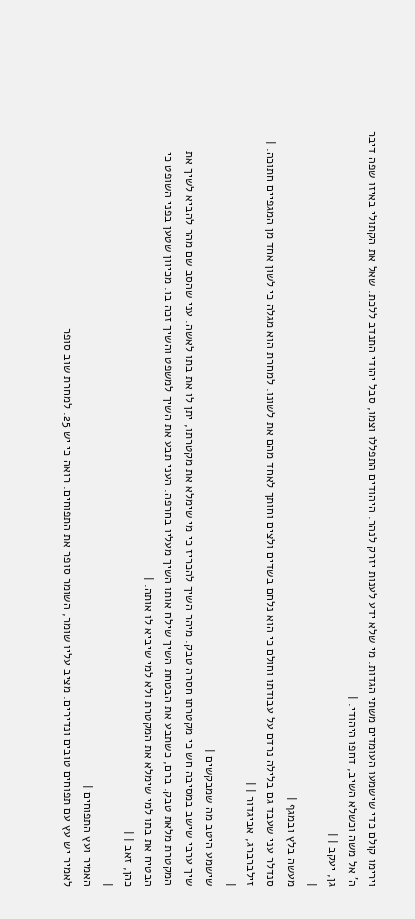וירימו קולם כדי שישמעו העומדים משתי הגדות. מי שלא ידע לענות יזרק לנהר. היהודים התפללו וצמו, סבל יהודי התנדב ללכת. שאל את הקתולי באיזו שפה דיבר ה' אל משה וכשלא השיב, דחפו היהודי. |
גן, יעקב | |
|
מעשה בלץ ובמגף |
סנדלר עני שעבד גם בלילה נרדם על עבודתו וחולם כי הוא נלחם בשדים ולצים וחותך לאחד מהם את לשונו. למחרת הוא מגלה כי לשון אחד מן המגפיים חתוכה. |
זילברברג, אביגדור | |
|
שישמע היטב מה שמבקשים |
שיך ערבי שישב במסיבה חש כי מקטרתו חסרה טבק. מיהר השיך להכריז כי מי שימלא את מקטרתו, יתן לו את בתו לאשה. עני שהסב שם מהר להביא לשיך את המקטרת מלאת טבק. ברם, כשתבע את הבטחת השיך שילח אותו השיך מעליו בחרפה. העני תבע את השיך למשפט והשיך זכה בו. מכיוון שטען בפני השופט כי הבטיח את בתו למי שימלא את המקטרת ולא למי שיביא לו אותה. |
כהן, זאב | |
|
האמיר ועץ התפוחים |
לאמיר יש עץ עם תפוחים טובים ונדירים. מציב עליו שומר, השומר סופר את התפוחים. רואה כי יש 25. למחרת שוב סופר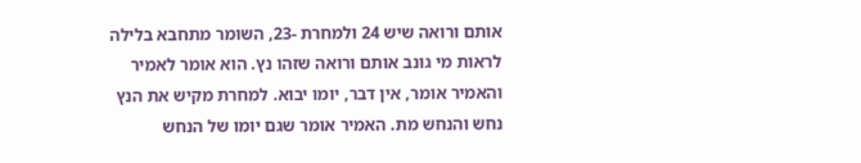אותם ורואה שיש 24 ולמחרת -23, השומר מתחבא בלילה לראות מי גונב אותם ורואה שזהו נץ. הוא אומר לאמיר והאמיר אומר, אין דבר, יומו יבוא. למחרת מקיש את הנץ נחש והנחש מת. האמיר אומר שגם יומו של הנחש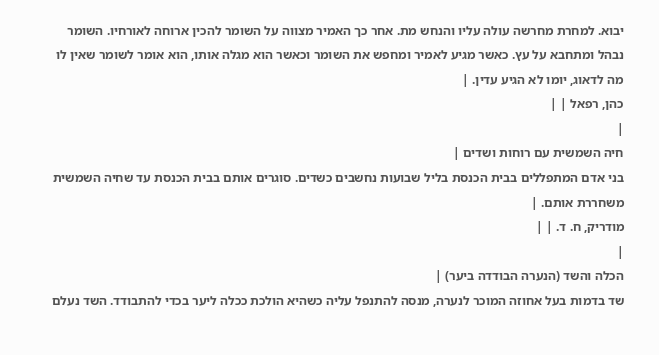יבוא. למחרת מחרשה עולה עליו והנחש מת. אחר כך האמיר מצווה על השומר להכין ארוחה לאורחיו. השומר נבהל ומתחבא על עץ. כאשר מגיע לאמיר ומחפש את השומר וכאשר הוא מגלה אותו, הוא אומר לשומר שאין לו מה לדאוג, יומו לא הגיע עדין. |
כהן, רפאל | |
|
חיה השמשית עם רוחות ושדים |
בני אדם המתפללים בבית הכנסת בליל שבועות נחשבים כשדים. סוגרים אותם בבית הכנסת עד שחיה השמשית משחררת אותם. |
מודריק, ח. ד. | |
|
הכלה והשד (הנערה הבודדה ביער) |
שד בדמות בעל אחוזה המוכר לנערה, מנסה להתנפל עליה כשהיא הולכת ככלה ליער בכדי להתבודד. השד נעלם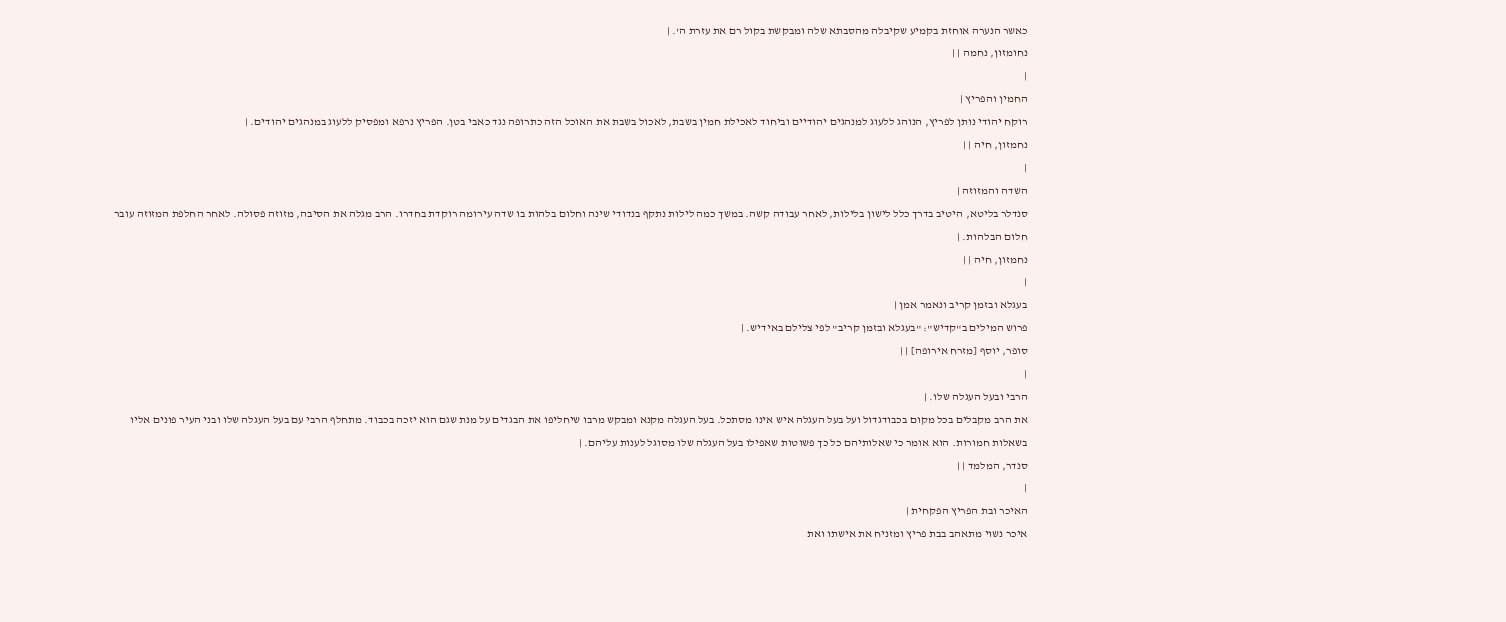כאשר הנערה אוחזת בקמיע שקיבלה מהסבתא שלה ומבקשת בקול רם את עזרת ה'. |
נחומזון, נחמה | |
|
החמין והפריץ |
רוקח יהודי נותן לפריץ, הנוהג ללעוג למנהגים יהודיים וביחוד לאכילת חמין בשבת, לאכול בשבת את האוכל הזה כתרופה נגד כאבי בטן. הפריץ נרפא ומפסיק ללעוג במנהגים יהודים. |
נחמזון, חיה | |
|
השדה והמזוזה |
סנדלר בליטא, היטיב בדרך כלל לישון בלילות, לאחר עבודה קשה. במשך כמה לילות נתקף בנדודי שינה וחלום בלהות בו שדה עירומה רוקדת בחדרו. הרב מגלה את הסיבה, מזוזה פסולה. לאחר החלפת המזוזה עובר חלום הבלהות. |
נחמזון, חיה | |
|
בעגלא ובזמן קריב ונאמר אמן |
פרוש המילים ב"קדיש": "בעגלא ובזמן קריב" לפי צלילם באידיש. |
סופר, יוסף [מזרח אירופה] | |
|
הרבי ובעל העגלה שלו. |
את הרב מקבלים בכל מקום בכבודגדול ועל בעל העגלה איש אינו מסתכל. בעל העגלה מקנא ומבקש מרבו שיחליפו את הבגדים על מנת שגם הוא יזכה בכבוד. מתחלף הרבי עם בעל העגלה שלו ובני העיר פונים אליו בשאלות חמורות. הוא אומר כי שאלותיהם כל כך פשוטות שאפילו בעל העגלה שלו מסוגל לענות עליהם. |
סנדר, המלמד | |
|
האיכר ובת הפריץ הפקחית |
איכר נשוי מתאהב בבת פריץ ומזניח את אישתו ואת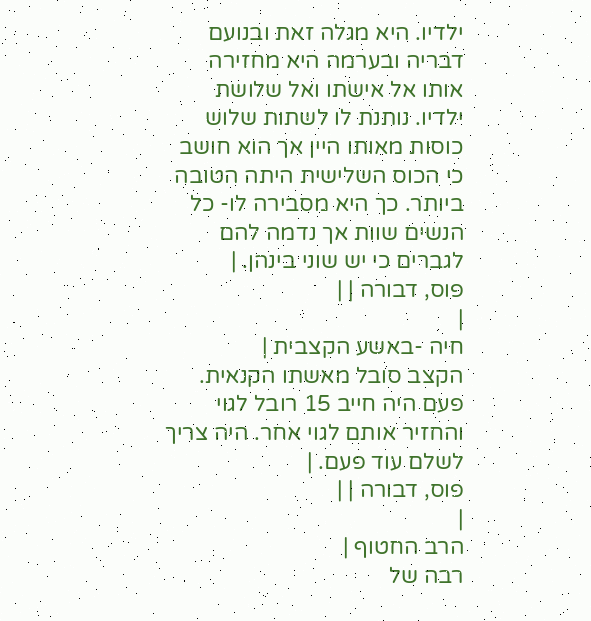ילדיו. היא מגלה זאת ובנועם דבריה ובערמה היא מחזירה אותו אל אישתו ואל שלושת ילדיו. נותנת לו לשתות שלוש כוסות מאותו היין אך הוא חושב כי הכוס השלישית היתה הטובה ביותר. כך היא מסבירה לו- כל הנשים שוות אך נדמה להם לגברים כי יש שוני בינהן. |
פוס, דבורה | |
|
חיה -באשע הקצבית |
הקצב סובל מאשתו הקנאית. פעם היה חייב 15 רובל לגוי והחזיר אותם לגוי אחר. היה צריך לשלם עוד פעם. |
פוס, דבורה | |
|
הרב החטוף |
רבה של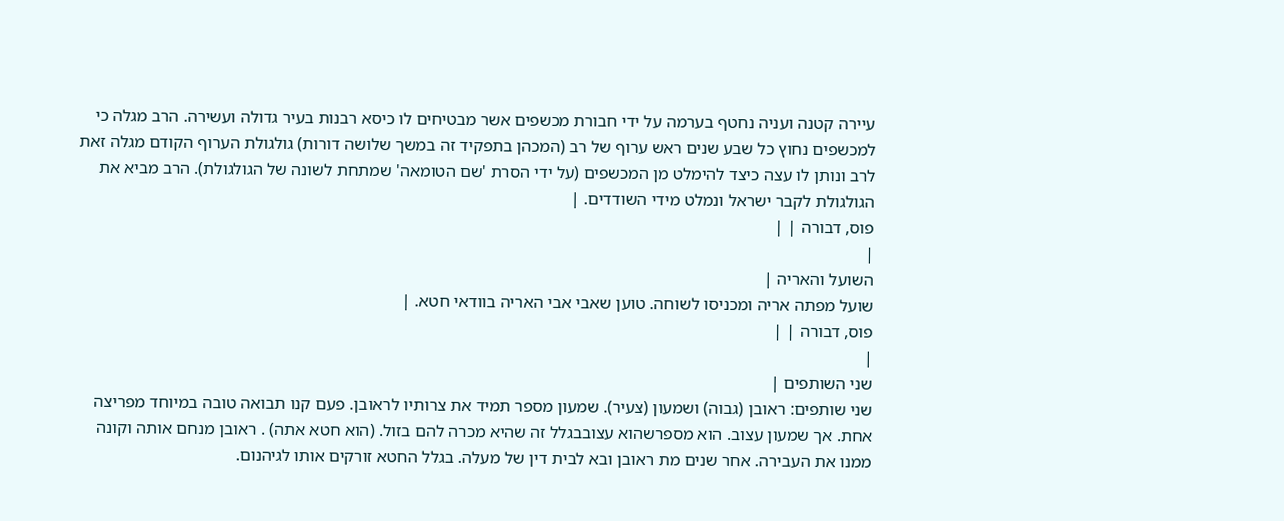עיירה קטנה ועניה נחטף בערמה על ידי חבורת מכשפים אשר מבטיחים לו כיסא רבנות בעיר גדולה ועשירה. הרב מגלה כי למכשפים נחוץ כל שבע שנים ראש ערוף של רב (המכהן בתפקיד זה במשך שלושה דורות) גולגולת הערוף הקודם מגלה זאת לרב ונותן לו עצה כיצד להימלט מן המכשפים (על ידי הסרת 'שם הטומאה' שמתחת לשונה של הגולגולת). הרב מביא את הגולגולת לקבר ישראל ונמלט מידי השודדים. |
פוס, דבורה | |
|
השועל והאריה |
שועל מפתה אריה ומכניסו לשוחה. טוען שאבי אבי האריה בוודאי חטא. |
פוס, דבורה | |
|
שני השותפים |
שני שותפים: ראובן (גבוה) ושמעון (צעיר). שמעון מספר תמיד את צרותיו לראובן. פעם קנו תבואה טובה במיוחד מפריצה אחת. אך שמעון עצוב. הוא מספרשהוא עצובבגלל זה שהיא מכרה להם בזול. (הוא חטא אתה) . ראובן מנחם אותה וקונה ממנו את העבירה. אחר שנים מת ראובן ובא לבית דין של מעלה. בגלל החטא זורקים אותו לגיהנום.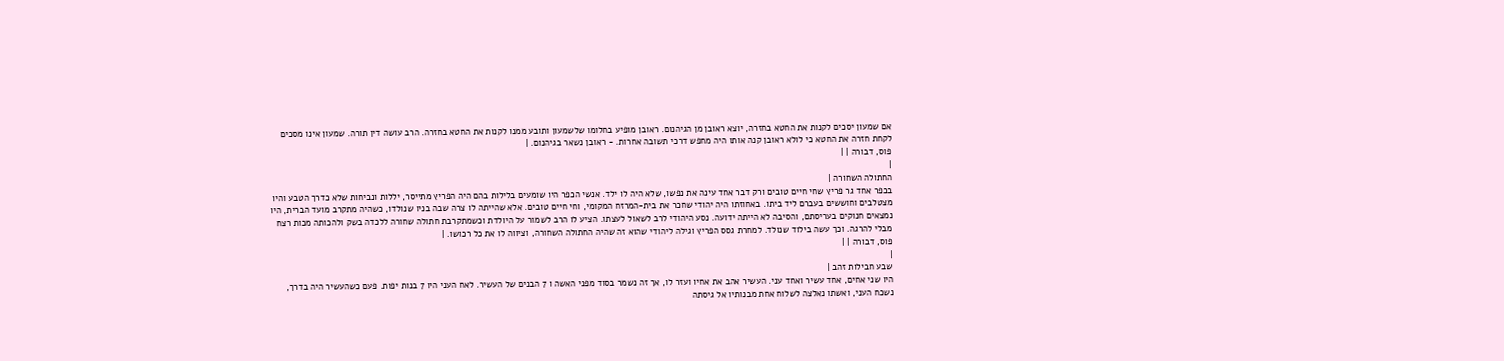אם שמעון יסכים לקנות את החטא בחזרה, יוצא ראובן מן הגיהנום. ראובן מופיע בחלומו שלשמעון ותובע ממנו לקנות את החטא בחזרה. הרב עושה דין תורה. שמעון אינו מסכים לקחת חזרה את החטא כי לולא ראובן קנה אותו היה מחפש דרכי תשובה אחרות. - ראובן נשאר בגיהנום. |
פוס, דבורה | |
|
החתולה השחורה |
בכפר אחד גר פריץ שחי חיים טובים ורק דבר אחד עינה את נפשו, שלא היה לו ילד. אנשי הכפר היו שומעים בלילות בהם היה הפריץ מתייסר, יללות ונביחות שלא כדרך הטבע והיו מצטלבים וחוששים בעברם ליד ביתו. באחוזתו היה יהודי שחכר את בית-המרזח המקומי, וחי חיים טובים. אלא שהייתה לו צרה שבה בניו שנולדו, כשהיה מתקרב מועד הברית, היו נמצאים חנוקים בעריסתם, והסיבה לא הייתה ידועה. נסע היהודי לרב לשאול לעצתו. הציע לו הרב לשמור על היולדת וכשמתקרבת חתולה שחורה ללכדה בשק ולהכותה מכות רצח מבלי להרגה. וכך עשה בילוד שנולד. למחרת גסס הפריץ וגילה ליהודי שהוא זה שהיה החתולה השחורה, וציווה לו את כל רכושו. |
פוס, דבורה | |
|
שבע חבילות זהב |
היו שני אחים, אחד עשיר ואחד עני. העשיר אהב את אחיו ועזר לו, אך זה נשמר בסוד מפני האשה ו 7 הבנים של העשיר. לאח העני היו 7 בנות יפות. פעם כשהעשיר היה בדרך, נשכח העני, ואשתו נאלצה לשלוח אחת מבנותיו אל גיסתה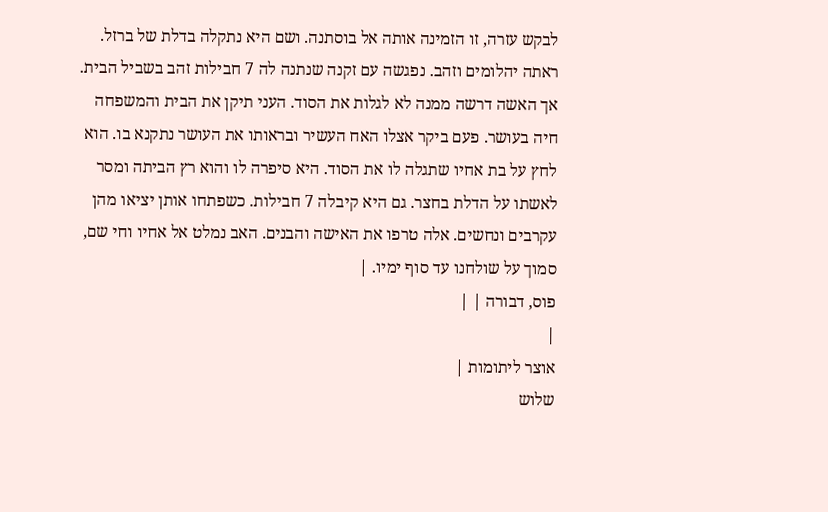לבקש עזרה, זו הזמינה אותה אל בוסתנה. ושם היא נתקלה בדלת של ברזל. ראתה יהלומים וזהב. נפגשה עם זקנה שנתנה לה 7 חבילות זהב בשביל הבית. אך האשה דרשה ממנה לא לגלות את הסוד. העני תיקן את הבית והמשפחה חיה בעושר. פעם ביקר אצלו האח העשיר ובראותו את העושר נתקנא בו. הוא לחץ על בת אחיו שתגלה לו את הסוד. היא סיפרה לו והוא רץ הביתה ומסר לאשתו על הדלת בחצר. גם היא קיבלה 7 חבילות. כשפתחו אותן יציאו מהן עקרבים ונחשים. אלה טרפו את האישה והבנים. האב נמלט אל אחיו וחי שם, סמוך על שולחנו עד סוף ימיו. |
פוס, דבורה | |
|
אוצר ליתומות |
שלוש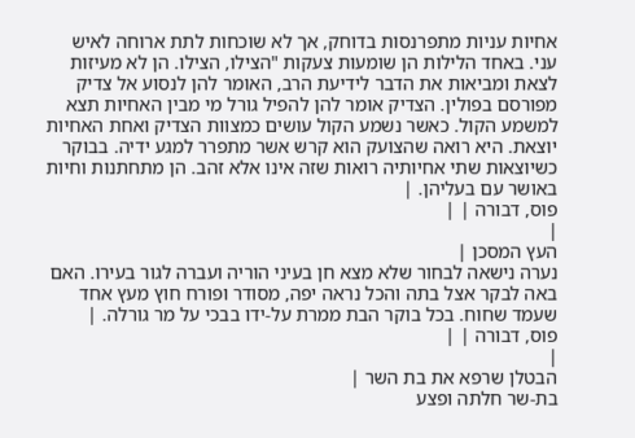אחיות עניות מתפרנסות בדוחק, אך לא שוכחות לתת ארוחה לאיש עני. באחד הלילות הן שומעות צעקות "הצילו, הצילו. הן לא מעיזות לצאת ומביאות את הדבר לידיעת הרב, האומר להן לנסוע אל צדיק מפורסם בפולין. הצדיק אומר להן להפיל גורל מי מבין האחיות תצא למשמע הקול. כאשר נשמע הקול עושים כמצוות הצדיק ואחת האחיות יוצאת. היא רואה שהצועק הוא קרש אשר מתפרר למגע ידיה. בבוקר כשיוצאות שתי אחיותיה רואות שזה אינו אלא זהב. הן מתחתנות וחיות באושר עם בעליהן. |
פוס, דבורה | |
|
העץ המסכן |
נערה נישאה לבחור שלא מצא חן בעיני הוריה ועברה לגור בעירו. האם באה לבקר אצל בתה והכל נראה יפה, מסודר ופורח חוץ מעץ אחד שעמד שחוח. בכל בוקר הבת ממרת על-ידו בבכי על מר גורלה. |
פוס, דבורה | |
|
הבטלן שרפא את בת השר |
בת-שר חלתה ופצע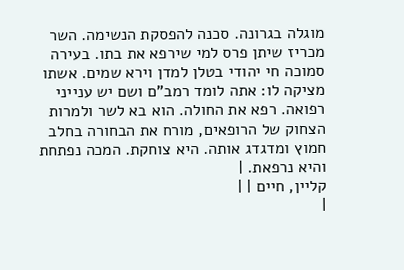מוגלה בגרונה. סכנה להפסקת הנשימה. השר מכריז שיתן פרס למי שירפא את בתו. בעירה סמוכה חי יהודי בטלן למדן וירא שמים. אשתו מציקה לו: אתה לומד רמב"ם ושם יש ענייני רפואה. רפא את החולה. הוא בא לשר ולמרות הצחוק של הרופאים, מורח את הבחורה בחלב חמוץ ומדגדג אותה. היא צוחקת. המכה נפתחת והיא נרפאת. |
קליין, חיים | |
|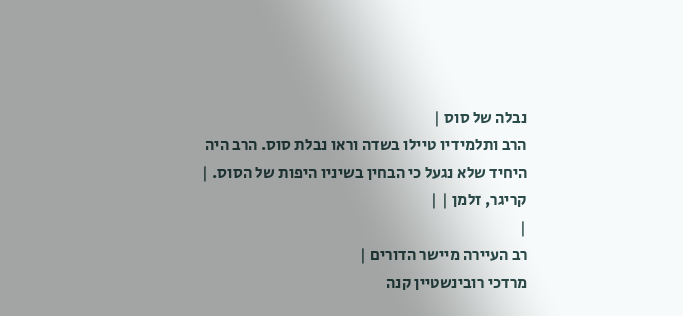נבלה של סוס |
הרב ותלמידיו טיילו בשדה וראו נבלת סוס. הרב היה היחיד שלא נגעל כי הבחין בשיניו היפות של הסוס. |
קריגר, זלמן | |
|
רב העיירה מיישר הדורים |
מרדכי רובינשטיין קנה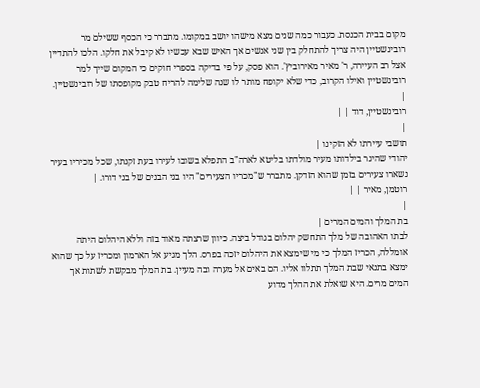מקום בבית הכנסת. כעבור כמה שנים מצא מישהו יושב במקומו. מתברר כי הכסף ששילם מר רובינשטיין היה צריך להתחלק בין שני אנשים אך האיש שבא עכשיו לא קיבל את חלקו. הלכו להתדיין אצל רב העיירה, ר' מאיר מאירוביץ'. הוא פסק, על פי בדיקה בספרי חוקים כי המקום שייך למר רובינשטיין ואילו הקרוב, כדי שלא יקופח מותר לו שנה שלימה להריח טבק מקופסתו של רובינשטיין. |
רובינשטיין, דוד | |
|
תושבי עיירתו לא הזקינו |
יהודי שהיגר בילדותו מעיר מולדתו בליטא לארה"ב התפלא בשובו לעירו בעת זקנתו, שכל מכיריו בעיר נשארו צעירים בזמן שהוא הזדקן. מתברר ש"מכריו הצעירים" היו בני הבנים של בני דורו. |
רוטמן, מאיר | |
|
בת המלך והמים המרים |
לבתו האהובה של מלך התחשק יהלום בגודל ביצה. כיוון שרצתה מאוד בזה וללא היהלום היתה אומללה, הכריז המלך כי מי שימצא את היהלום יזכה בפרס. הלך מגיע אל הארמון ומכריז על כך שהוא ימצא בתנאי שבת המלך תתלוו אליו. הם באים אל מערה ובה מעיין. בת המלך מבקשת לשתות אך המים מרים. היא שואלת את ההלך מדוע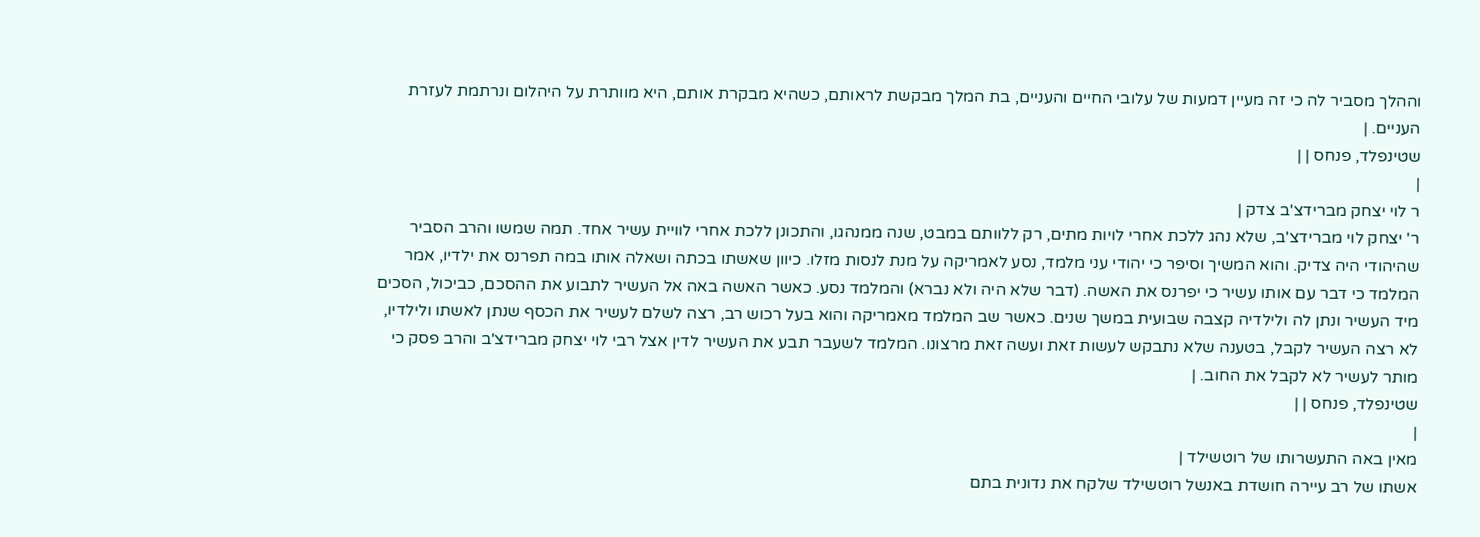וההלך מסביר לה כי זה מעיין דמעות של עלובי החיים והעניים, בת המלך מבקשת לראותם, כשהיא מבקרת אותם, היא מוותרת על היהלום ונרתמת לעזרת העניים. |
שטינפלד, פנחס | |
|
ר לוי יצחק מברידצ'ב צדק |
ר' יצחק לוי מברידצ'ב, שלא נהג ללכת אחרי לויות מתים, רק ללוותם במבט, שנה ממנהגו, והתכונן ללכת אחרי לוויית עשיר אחד. תמה שמשו והרב הסביר שהיהודי היה צדיק. והוא המשיך וסיפר כי יהודי עני מלמד, נסע לאמריקה על מנת לנסות מזלו. כיוון שאשתו בכתה ושאלה אותו במה תפרנס את ילדיו, אמר המלמד כי דבר עם אותו עשיר כי יפרנס את האשה. (דבר שלא היה ולא נברא) והמלמד נסע. כאשר האשה באה אל העשיר לתבוע את ההסכם, כביכול, הסכים מיד העשיר ונתן לה ולילדיה קצבה שבועית במשך שנים. כאשר שב המלמד מאמריקה והוא בעל רכוש רב, רצה לשלם לעשיר את הכסף שנתן לאשתו ולילדיו, לא רצה העשיר לקבל, בטענה שלא נתבקש לעשות זאת ועשה זאת מרצונו. המלמד לשעבר תבע את העשיר לדין אצל רבי לוי יצחק מברידצ'ב והרב פסק כי מותר לעשיר לא לקבל את החוב. |
שטינפלד, פנחס | |
|
מאין באה התעשרותו של רוטשילד |
אשתו של רב עיירה חושדת באנשל רוטשילד שלקח את נדונית בתם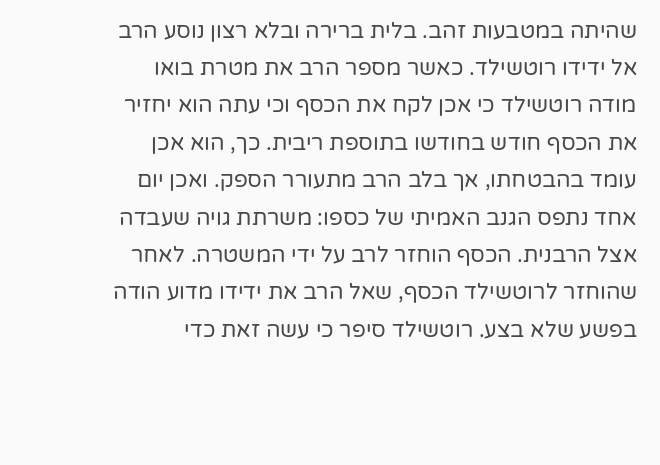שהיתה במטבעות זהב. בלית ברירה ובלא רצון נוסע הרב אל ידידו רוטשילד. כאשר מספר הרב את מטרת בואו מודה רוטשילד כי אכן לקח את הכסף וכי עתה הוא יחזיר את הכסף חודש בחודשו בתוספת ריבית. כך, הוא אכן עומד בהבטחתו, אך בלב הרב מתעורר הספק. ואכן יום אחד נתפס הגנב האמיתי של כספו: משרתת גויה שעבדה אצל הרבנית. הכסף הוחזר לרב על ידי המשטרה. לאחר שהוחזר לרוטשילד הכסף, שאל הרב את ידידו מדוע הודה בפשע שלא בצע. רוטשילד סיפר כי עשה זאת כדי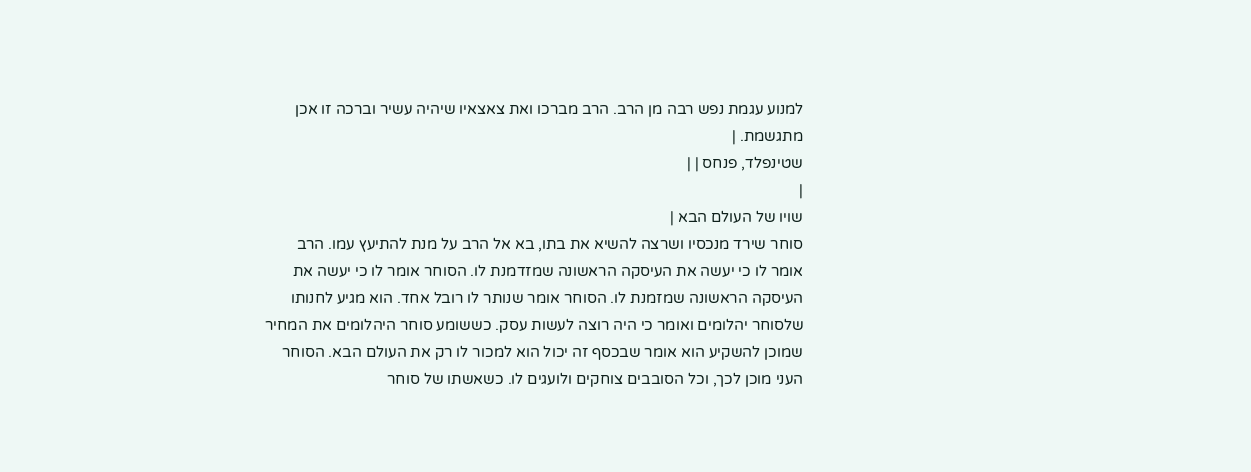למנוע עגמת נפש רבה מן הרב. הרב מברכו ואת צאצאיו שיהיה עשיר וברכה זו אכן מתגשמת. |
שטינפלד, פנחס | |
|
שויו של העולם הבא |
סוחר שירד מנכסיו ושרצה להשיא את בתו, בא אל הרב על מנת להתיעץ עמו. הרב אומר לו כי יעשה את העיסקה הראשונה שמזדמנת לו. הסוחר אומר לו כי יעשה את העיסקה הראשונה שמזמנת לו. הסוחר אומר שנותר לו רובל אחד. הוא מגיע לחנותו שלסוחר יהלומים ואומר כי היה רוצה לעשות עסק. כששומע סוחר היהלומים את המחיר שמוכן להשקיע הוא אומר שבכסף זה יכול הוא למכור לו רק את העולם הבא. הסוחר העני מוכן לכך, וכל הסובבים צוחקים ולועגים לו. כשאשתו של סוחר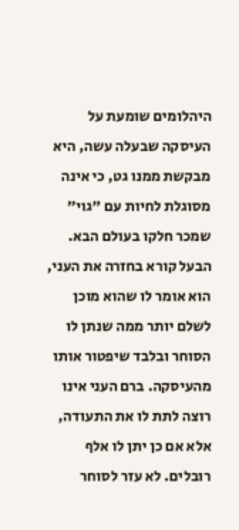היהלומים שומעת על העיסקה שבעלה עשה, היא מבקשת ממנו גט, כי אינה מסוגלת לחיות עם "גוי" שמכר חלקו בעולם הבא. הבעל קורא בחזרה את העני, הוא אומר לו שהוא מוכן לשלם יותר ממה שנתן לו הסוחר ובלבד שיפטור אותו מהעיסקה. ברם העני אינו רוצה לתת לו את התעודה, אלא אם כן יתן לו אלף רובלים. לא עזר לסוחר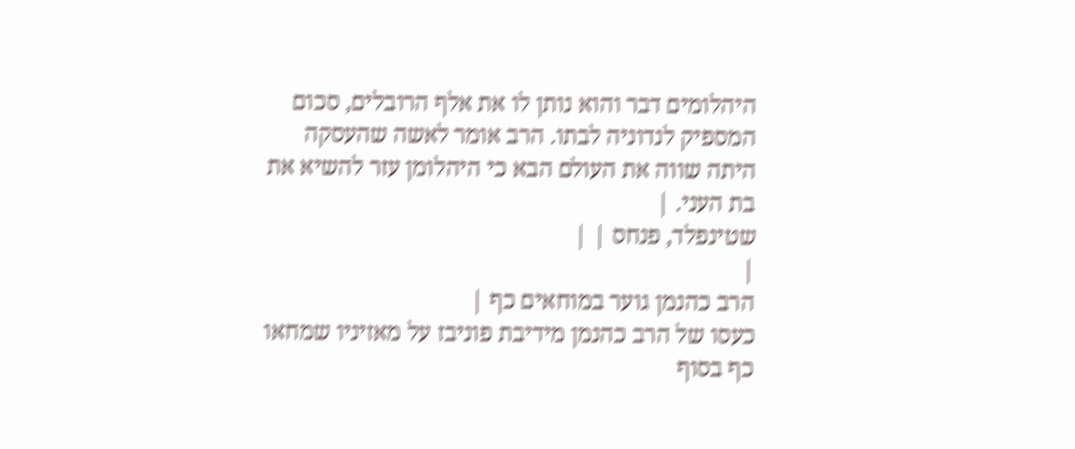היהלומים דבר והוא נותן לו את אלף הרובלים, סכום המספיק לנדוניה לבתו. הרב אומר לאשה שהעסקה היתה שווה את העולם הבא כי היהלומן עזר להשיא את בת העני. |
שטינפלד, פנחס | |
|
הרב כהנמן גוער במוחאים כף |
כעסו של הרב כהנמן מידיבת פוניבז על מאזיניו שמחאו כף בסוף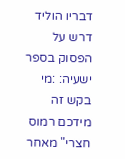דבריו הוליד דרש על הפסוק בספר ישעיה: :מי בקש זה מידכם רמוס חצרי" מאחר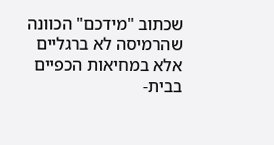שכתוב "מידכם" הכוונה שהרמיסה לא ברגליים אלא במחיאות הכפיים בבית-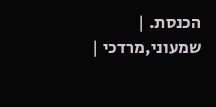הכנסת. |
שמעוני,מרדכי |